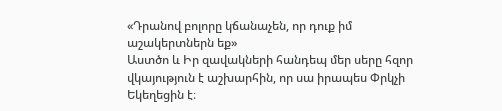«Դրանով բոլորը կճանաչեն, որ դուք իմ աշակերտներն եք»
Աստծո և Իր զավակների հանդեպ մեր սերը հզոր վկայություն է աշխարհին, որ սա իրապես Փրկչի Եկեղեցին է։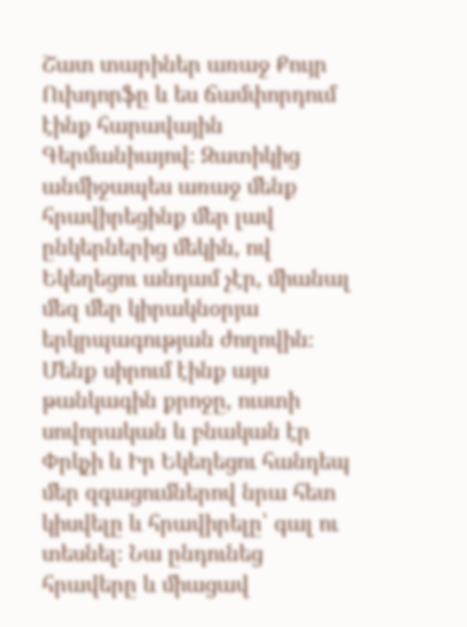Շատ տարիներ առաջ Քույր Ուխդորֆը և ես ճամփորդում էինք հարավային Գերմանիայով։ Զատիկից անմիջապես առաջ մենք հրավիրեցինք մեր լավ ընկերներից մեկին, ով Եկեղեցու անդամ չէր, միանալ մեզ մեր կիրակնօրյա երկրպագության ժողովին։ Մենք սիրում էինք այս թանկագին քրոջը, ուստի սովորական և բնական էր Փրկչի և Իր Եկեղեցու հանդեպ մեր զգացումներով նրա հետ կիսվելը և հրավիրելը՝ գալ ու տեսնել։ Նա ընդունեց հրավերը և միացավ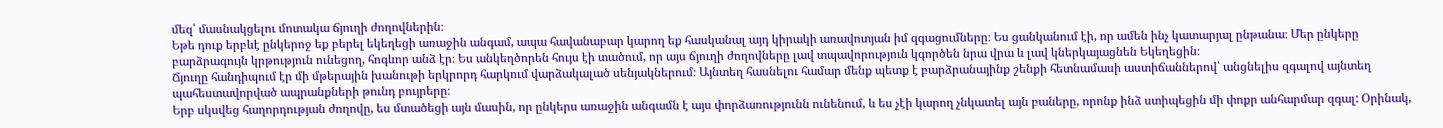մեզ՝ մասնակցելու մոտակա ճյուղի ժողովներին։
Եթե դուք երբևէ ընկերոջ եք բերել եկեղեցի առաջին անգամ, ապա հավանաբար կարող եք հասկանալ այդ կիրակի առավոտյան իմ զգացումները։ Ես ցանկանում էի, որ ամեն ինչ կատարյալ ընթանա։ Մեր ընկերը բարձրագույն կրթություն ունեցող, հոգևոր անձ էր։ Ես անկեղծորեն հույս էի տածում, որ այս ճյուղի ժողովները լավ տպավորություն կգործեն նրա վրա և լավ կներկայացնեն Եկեղեցին։
Ճյուղը հանդիպում էր մի մթերային խանութի երկրորդ հարկում վարձակալած սենյակներում։ Այնտեղ հասնելու համար մենք պետք է բարձրանայինք շենքի հետնամասի աստիճաններով՝ անցնելիս զգալով այնտեղ պահեստավորված ապրանքների թունդ բույրերը։
Երբ սկսվեց հաղորդության ժողովը, ես մտածեցի այն մասին, որ ընկերս առաջին անգամն է այս փորձառությունն ունենում, և ես չէի կարող չնկատել այն բաները, որոնք ինձ ստիպեցին մի փոքր անհարմար զգալ: Օրինակ,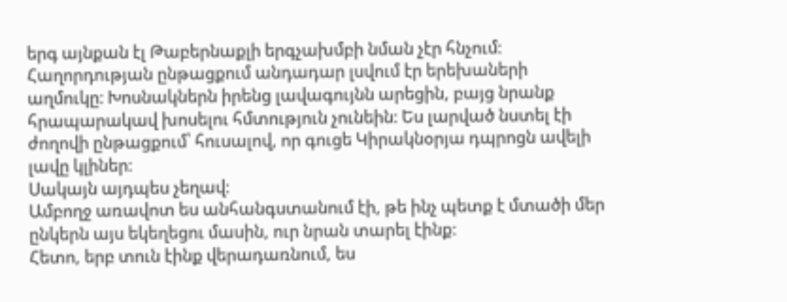երգ այնքան էլ Թաբերնաքլի երգչախմբի նման չէր հնչում։ Հաղորդության ընթացքում անդադար լսվում էր երեխաների աղմուկը։ Խոսնակներն իրենց լավագույնն արեցին, բայց նրանք հրապարակավ խոսելու հմտություն չունեին։ Ես լարված նստել էի ժողովի ընթացքում՝ հուսալով, որ գուցե Կիրակնօրյա դպրոցն ավելի լավը կլիներ։
Սակայն այդպես չեղավ։
Ամբողջ առավոտ ես անհանգստանում էի, թե ինչ պետք է մտածի մեր ընկերն այս եկեղեցու մասին, ուր նրան տարել էինք:
Հետո, երբ տուն էինք վերադառնում, ես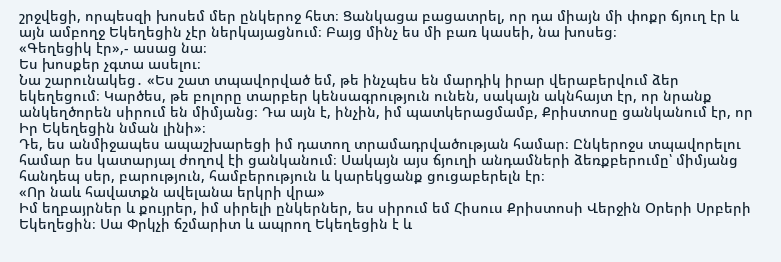շրջվեցի, որպեսզի խոսեմ մեր ընկերոջ հետ։ Ցանկացա բացատրել, որ դա միայն մի փոքր ճյուղ էր և այն ամբողջ Եկեղեցին չէր ներկայացնում։ Բայց մինչ ես մի բառ կասեի, նա խոսեց։
«Գեղեցիկ էր»,- ասաց նա։
Ես խոսքեր չգտա ասելու։
Նա շարունակեց․ «Ես շատ տպավորված եմ, թե ինչպես են մարդիկ իրար վերաբերվում ձեր եկեղեցում։ Կարծես, թե բոլորը տարբեր կենսագրություն ունեն, սակայն ակնհայտ էր, որ նրանք անկեղծորեն սիրում են միմյանց։ Դա այն է, ինչին, իմ պատկերացմամբ, Քրիստոսը ցանկանում էր, որ Իր Եկեղեցին նման լինի»։
Դե, ես անմիջապես ապաշխարեցի իմ դատող տրամադրվածության համար։ Ընկերոջս տպավորելու համար ես կատարյալ ժողով էի ցանկանում։ Սակայն այս ճյուղի անդամների ձեռքբերումը՝ միմյանց հանդեպ սեր, բարություն, համբերություն և կարեկցանք ցուցաբերելն էր։
«Որ նաև հավատքն ավելանա երկրի վրա»
Իմ եղբայրներ և քույրեր, իմ սիրելի ընկերներ, ես սիրում եմ Հիսուս Քրիստոսի Վերջին Օրերի Սրբերի Եկեղեցին։ Սա Փրկչի ճշմարիտ և ապրող Եկեղեցին է և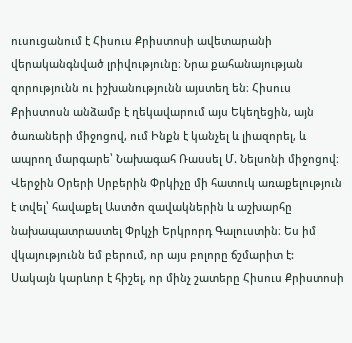ուսուցանում է Հիսուս Քրիստոսի ավետարանի վերականգնված լրիվությունը։ Նրա քահանայության զորությունն ու իշխանությունն այստեղ են։ Հիսուս Քրիստոսն անձամբ է ղեկավարում այս Եկեղեցին, այն ծառաների միջոցով, ում Ինքն է կանչել և լիազորել, և ապրող մարգարե՝ Նախագահ Ռասսել Մ. Նելսոնի միջոցով։ Վերջին Օրերի Սրբերին Փրկիչը մի հատուկ առաքելություն է տվել՝ հավաքել Աստծո զավակներին և աշխարհը նախապատրաստել Փրկչի Երկրորդ Գալուստին։ Ես իմ վկայությունն եմ բերում, որ այս բոլորը ճշմարիտ է:
Սակայն կարևոր է հիշել, որ մինչ շատերը Հիսուս Քրիստոսի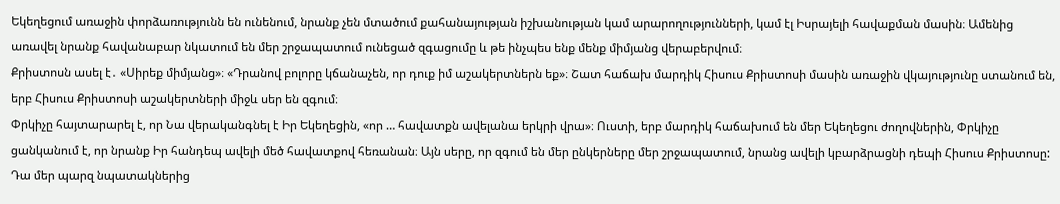Եկեղեցում առաջին փորձառությունն են ունենում, նրանք չեն մտածում քահանայության իշխանության կամ արարողությունների, կամ էլ Իսրայելի հավաքման մասին։ Ամենից առավել նրանք հավանաբար նկատում են մեր շրջապատում ունեցած զգացումը և թե ինչպես ենք մենք միմյանց վերաբերվում։
Քրիստոսն ասել է․ «Սիրեք միմյանց»։ «Դրանով բոլորը կճանաչեն, որ դուք իմ աշակերտներն եք»։ Շատ հաճախ մարդիկ Հիսուս Քրիստոսի մասին առաջին վկայությունը ստանում են, երբ Հիսուս Քրիստոսի աշակերտների միջև սեր են զգում։
Փրկիչը հայտարարել է, որ Նա վերականգնել է Իր Եկեղեցին, «որ … հավատքն ավելանա երկրի վրա»։ Ուստի, երբ մարդիկ հաճախում են մեր Եկեղեցու ժողովներին, Փրկիչը ցանկանում է, որ նրանք Իր հանդեպ ավելի մեծ հավատքով հեռանան։ Այն սերը, որ զգում են մեր ընկերները մեր շրջապատում, նրանց ավելի կբարձրացնի դեպի Հիսուս Քրիստոսը: Դա մեր պարզ նպատակներից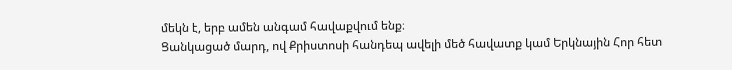մեկն է, երբ ամեն անգամ հավաքվում ենք։
Ցանկացած մարդ, ով Քրիստոսի հանդեպ ավելի մեծ հավատք կամ Երկնային Հոր հետ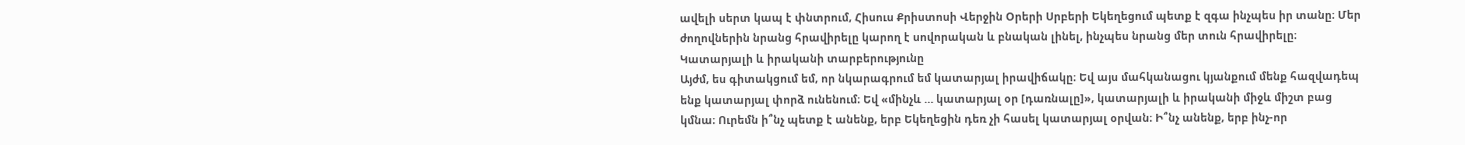ավելի սերտ կապ է փնտրում, Հիսուս Քրիստոսի Վերջին Օրերի Սրբերի Եկեղեցում պետք է զգա ինչպես իր տանը։ Մեր ժողովներին նրանց հրավիրելը կարող է սովորական և բնական լինել, ինչպես նրանց մեր տուն հրավիրելը։
Կատարյալի և իրականի տարբերությունը
Այժմ, ես գիտակցում եմ, որ նկարագրում եմ կատարյալ իրավիճակը։ Եվ այս մահկանացու կյանքում մենք հազվադեպ ենք կատարյալ փորձ ունենում։ Եվ «մինչև … կատարյալ օր [դառնալը]», կատարյալի և իրականի միջև միշտ բաց կմնա։ Ուրեմն ի՞նչ պետք է անենք, երբ Եկեղեցին դեռ չի հասել կատարյալ օրվան։ Ի՞նչ անենք, երբ ինչ-որ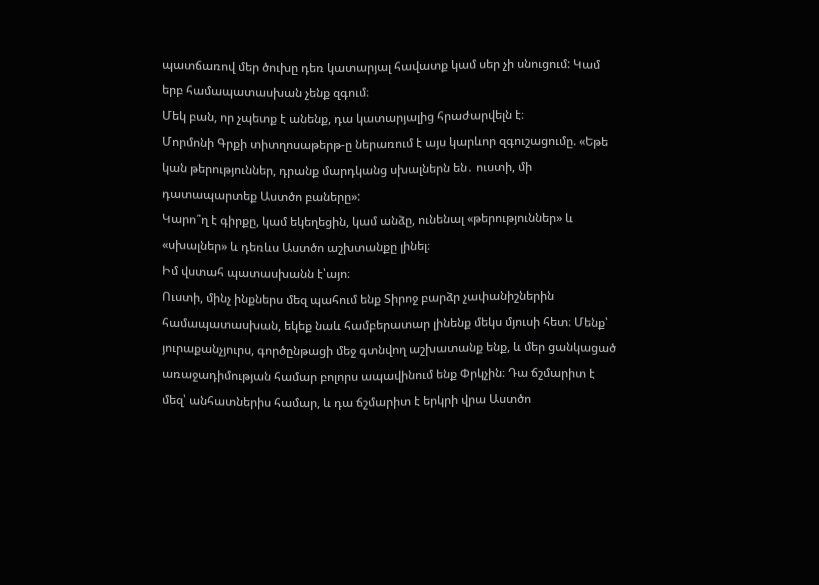պատճառով մեր ծուխը դեռ կատարյալ հավատք կամ սեր չի սնուցում: Կամ երբ համապատասխան չենք զգում։
Մեկ բան, որ չպետք է անենք, դա կատարյալից հրաժարվելն է։
Մորմոնի Գրքի տիտղոսաթերթ-ը ներառում է այս կարևոր զգուշացումը. «Եթե կան թերություններ, դրանք մարդկանց սխալներն են․ ուստի, մի դատապարտեք Աստծո բաները»:
Կարո՞ղ է գիրքը, կամ եկեղեցին, կամ անձը, ունենալ «թերություններ» և «սխալներ» և դեռևս Աստծո աշխտանքը լինել։
Իմ վստահ պատասխանն է՝այո։
Ուստի, մինչ ինքներս մեզ պահում ենք Տիրոջ բարձր չափանիշներին համապատասխան, եկեք նաև համբերատար լինենք մեկս մյուսի հետ։ Մենք՝ յուրաքանչյուրս, գործընթացի մեջ գտնվող աշխատանք ենք, և մեր ցանկացած առաջադիմության համար բոլորս ապավինում ենք Փրկչին։ Դա ճշմարիտ է մեզ՝ անհատներիս համար, և դա ճշմարիտ է երկրի վրա Աստծո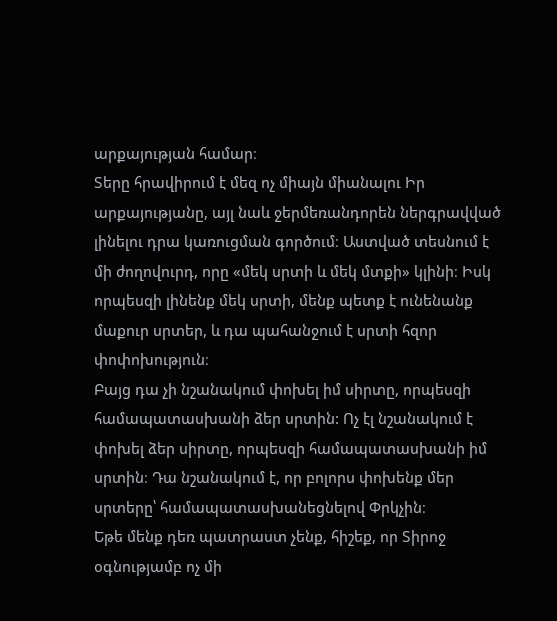արքայության համար։
Տերը հրավիրում է մեզ ոչ միայն միանալու Իր արքայությանը, այլ նաև ջերմեռանդորեն ներգրավված լինելու դրա կառուցման գործում։ Աստված տեսնում է մի ժողովուրդ, որը «մեկ սրտի և մեկ մտքի» կլինի։ Իսկ որպեսզի լինենք մեկ սրտի, մենք պետք է ունենանք մաքուր սրտեր, և դա պահանջում է սրտի հզոր փոփոխություն։
Բայց դա չի նշանակում փոխել իմ սիրտը, որպեսզի համապատասխանի ձեր սրտին: Ոչ էլ նշանակում է փոխել ձեր սիրտը, որպեսզի համապատասխանի իմ սրտին։ Դա նշանակում է, որ բոլորս փոխենք մեր սրտերը՝ համապատասխանեցնելով Փրկչին։
Եթե մենք դեռ պատրաստ չենք, հիշեք, որ Տիրոջ օգնությամբ ոչ մի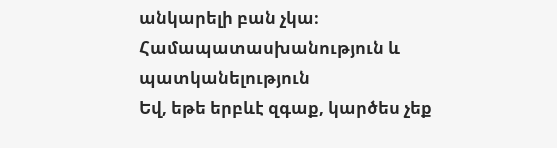անկարելի բան չկա։
Համապատասխանություն և պատկանելություն
Եվ, եթե երբևէ զգաք, կարծես չեք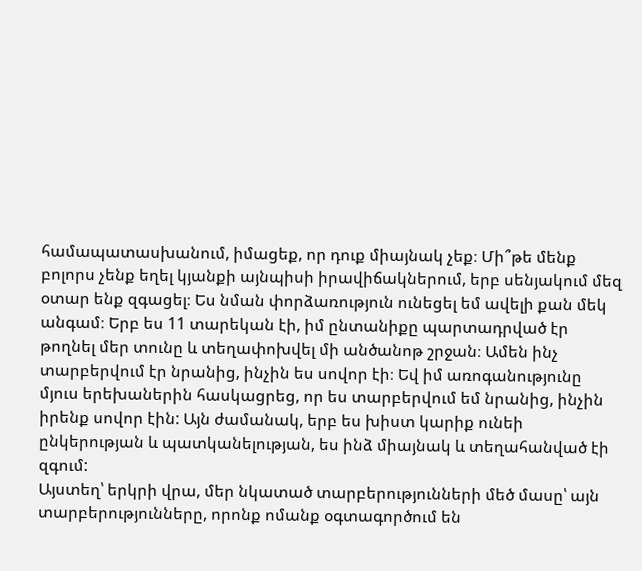համապատասխանում, իմացեք, որ դուք միայնակ չեք։ Մի՞թե մենք բոլորս չենք եղել կյանքի այնպիսի իրավիճակներում, երբ սենյակում մեզ օտար ենք զգացել։ Ես նման փորձառություն ունեցել եմ ավելի քան մեկ անգամ։ Երբ ես 11 տարեկան էի, իմ ընտանիքը պարտադրված էր թողնել մեր տունը և տեղափոխվել մի անծանոթ շրջան։ Ամեն ինչ տարբերվում էր նրանից, ինչին ես սովոր էի։ Եվ իմ առոգանությունը մյուս երեխաներին հասկացրեց, որ ես տարբերվում եմ նրանից, ինչին իրենք սովոր էին: Այն ժամանակ, երբ ես խիստ կարիք ունեի ընկերության և պատկանելության, ես ինձ միայնակ և տեղահանված էի զգում:
Այստեղ՝ երկրի վրա, մեր նկատած տարբերությունների մեծ մասը՝ այն տարբերությունները, որոնք ոմանք օգտագործում են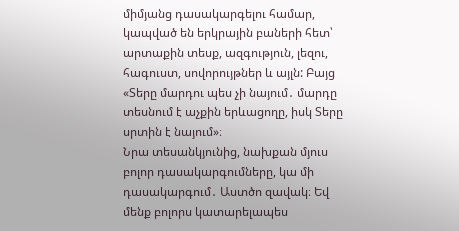միմյանց դասակարգելու համար, կապված են երկրային բաների հետ՝ արտաքին տեսք, ազգություն, լեզու, հագուստ, սովորույթներ և այլն: Բայց «Տերը մարդու պես չի նայում․ մարդը տեսնում է աչքին երևացողը, իսկ Տերը սրտին է նայում»։
Նրա տեսանկյունից, նախքան մյուս բոլոր դասակարգումները, կա մի դասակարգում․ Աստծո զավակ։ Եվ մենք բոլորս կատարելապես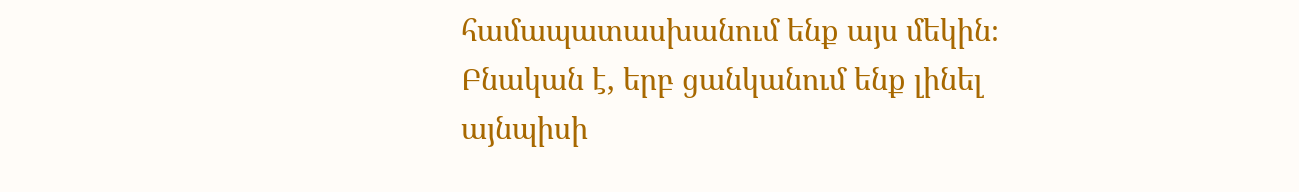համապատասխանում ենք այս մեկին։
Բնական է, երբ ցանկանում ենք լինել այնպիսի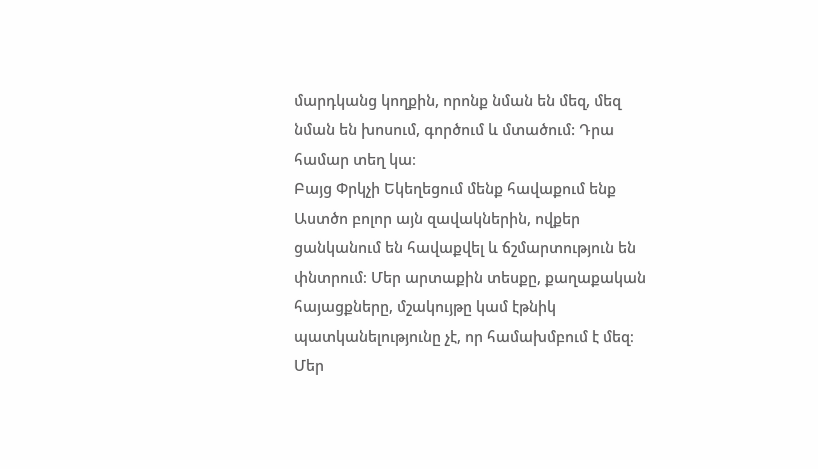մարդկանց կողքին, որոնք նման են մեզ, մեզ նման են խոսում, գործում և մտածում: Դրա համար տեղ կա։
Բայց Փրկչի Եկեղեցում մենք հավաքում ենք Աստծո բոլոր այն զավակներին, ովքեր ցանկանում են հավաքվել և ճշմարտություն են փնտրում։ Մեր արտաքին տեսքը, քաղաքական հայացքները, մշակույթը կամ էթնիկ պատկանելությունը չէ, որ համախմբում է մեզ։ Մեր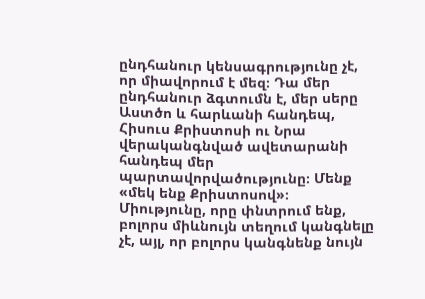ընդհանուր կենսագրությունը չէ, որ միավորում է մեզ։ Դա մեր ընդհանուր ձգտումն է, մեր սերը Աստծո և հարևանի հանդեպ, Հիսուս Քրիստոսի ու Նրա վերականգնված ավետարանի հանդեպ մեր պարտավորվածությունը։ Մենք «մեկ ենք Քրիստոսով»։
Միությունը, որը փնտրում ենք, բոլորս միևնույն տեղում կանգնելը չէ, այլ, որ բոլորս կանգնենք նույն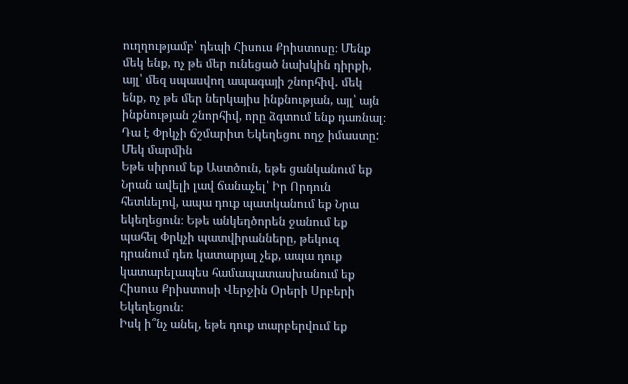ուղղությամբ՝ դեպի Հիսուս Քրիստոսը։ Մենք մեկ ենք, ոչ թե մեր ունեցած նախկին դիրքի, այլ՝ մեզ սպասվող ապագայի շնորհիվ․ մեկ ենք, ոչ թե մեր ներկայիս ինքնության, այլ՝ այն ինքնության շնորհիվ, որը ձգտում ենք դառնալ։
Դա է Փրկչի ճշմարիտ Եկեղեցու ողջ իմաստը:
Մեկ մարմին
Եթե սիրում եք Աստծուն, եթե ցանկանում եք Նրան ավելի լավ ճանաչել՝ Իր Որդուն հետևելով, ապա դուք պատկանում եք Նրա եկեղեցուն։ Եթե անկեղծորեն ջանում եք պահել Փրկչի պատվիրանները, թեկուզ դրանում դեռ կատարյալ չեք, ապա դուք կատարելապես համապատասխանում եք Հիսուս Քրիստոսի Վերջին Օրերի Սրբերի Եկեղեցուն։
Իսկ ի՞նչ անել, եթե դուք տարբերվում եք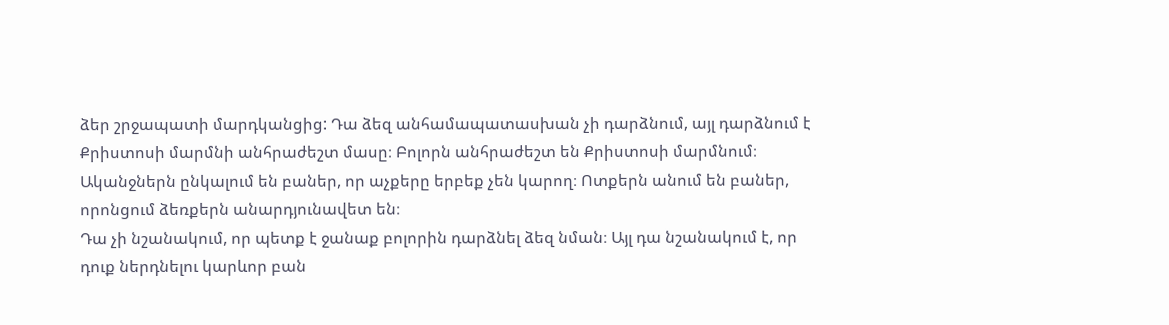ձեր շրջապատի մարդկանցից: Դա ձեզ անհամապատասխան չի դարձնում, այլ դարձնում է Քրիստոսի մարմնի անհրաժեշտ մասը։ Բոլորն անհրաժեշտ են Քրիստոսի մարմնում։ Ականջներն ընկալում են բաներ, որ աչքերը երբեք չեն կարող։ Ոտքերն անում են բաներ, որոնցում ձեռքերն անարդյունավետ են։
Դա չի նշանակում, որ պետք է ջանաք բոլորին դարձնել ձեզ նման։ Այլ դա նշանակում է, որ դուք ներդնելու կարևոր բան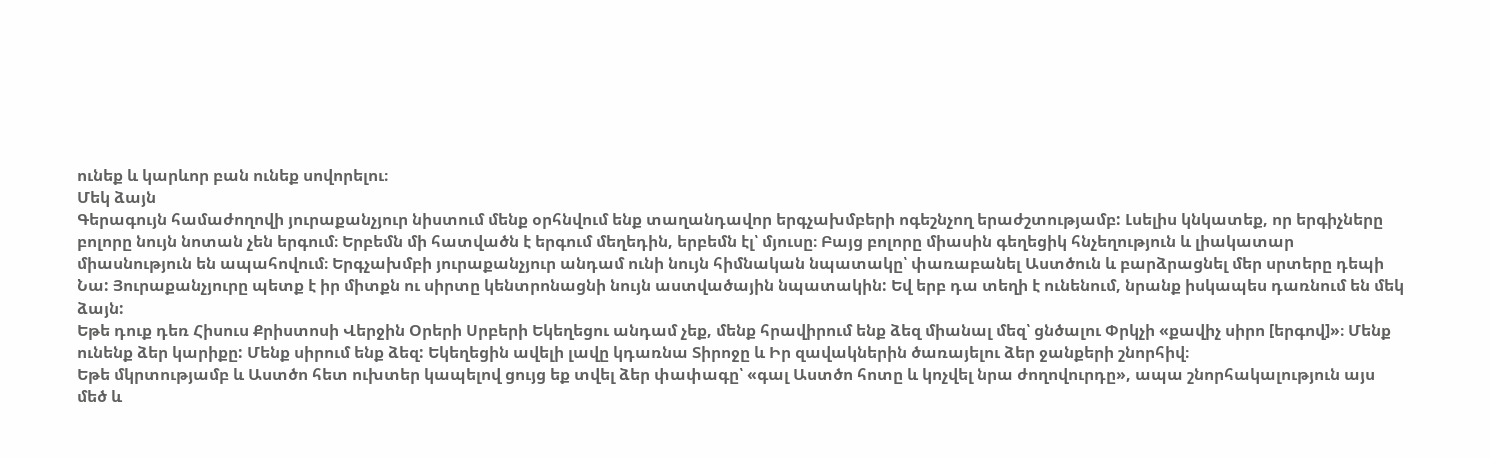ունեք և կարևոր բան ունեք սովորելու։
Մեկ ձայն
Գերագույն համաժողովի յուրաքանչյուր նիստում մենք օրհնվում ենք տաղանդավոր երգչախմբերի ոգեշնչող երաժշտությամբ: Լսելիս կնկատեք, որ երգիչները բոլորը նույն նոտան չեն երգում։ Երբեմն մի հատվածն է երգում մեղեդին, երբեմն էլ՝ մյուսը։ Բայց բոլորը միասին գեղեցիկ հնչեղություն և լիակատար միասնություն են ապահովում։ Երգչախմբի յուրաքանչյուր անդամ ունի նույն հիմնական նպատակը՝ փառաբանել Աստծուն և բարձրացնել մեր սրտերը դեպի Նա: Յուրաքանչյուրը պետք է իր միտքն ու սիրտը կենտրոնացնի նույն աստվածային նպատակին: Եվ երբ դա տեղի է ունենում, նրանք իսկապես դառնում են մեկ ձայն:
Եթե դուք դեռ Հիսուս Քրիստոսի Վերջին Օրերի Սրբերի Եկեղեցու անդամ չեք, մենք հրավիրում ենք ձեզ միանալ մեզ՝ ցնծալու Փրկչի «քավիչ սիրո [երգով]»։ Մենք ունենք ձեր կարիքը: Մենք սիրում ենք ձեզ: Եկեղեցին ավելի լավը կդառնա Տիրոջը և Իր զավակներին ծառայելու ձեր ջանքերի շնորհիվ։
Եթե մկրտությամբ և Աստծո հետ ուխտեր կապելով ցույց եք տվել ձեր փափագը՝ «գալ Աստծո հոտը և կոչվել նրա ժողովուրդը», ապա շնորհակալություն այս մեծ և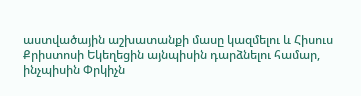աստվածային աշխատանքի մասը կազմելու և Հիսուս Քրիստոսի Եկեղեցին այնպիսին դարձնելու համար, ինչպիսին Փրկիչն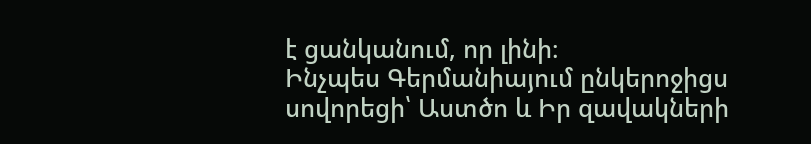է ցանկանում, որ լինի։
Ինչպես Գերմանիայում ընկերոջիցս սովորեցի՝ Աստծո և Իր զավակների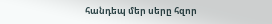հանդեպ մեր սերը հզոր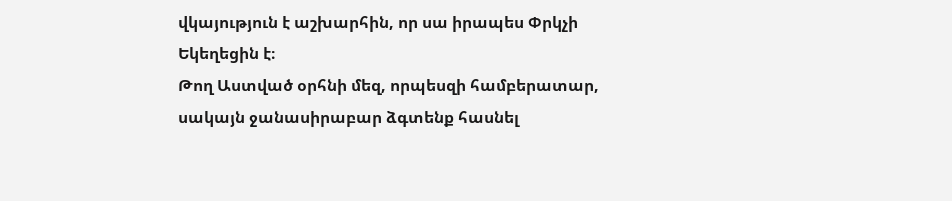վկայություն է աշխարհին, որ սա իրապես Փրկչի Եկեղեցին է։
Թող Աստված օրհնի մեզ, որպեսզի համբերատար, սակայն ջանասիրաբար ձգտենք հասնել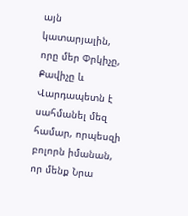այն կատարյալին, որը մեր Փրկիչը, Քավիչը և Վարդապետն է սահմանել մեզ համար, որպեսզի բոլորն իմանան, որ մենք Նրա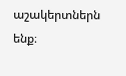աշակերտներն ենք։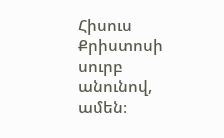Հիսուս Քրիստոսի սուրբ անունով, ամեն։